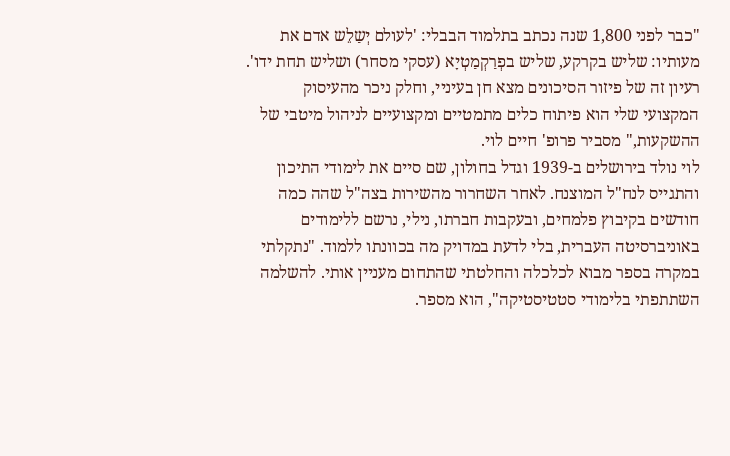"כבר לפני 1,800 שנה נכתב בתלמוד הבבלי: 'לעולם יְשַלֵש אדם את מעותיו: שליש בקרקע, שליש בפְרַקְמַטְיָא (עסקי מסחר) ושליש תחת ידו'. רעיון זה של פיזור הסיכונים מצא חן בעיניי, וחלק ניכר מהעיסוק המקצועי שלי הוא פיתוח כלים מתמטיים ומקצועיים לניהול מיטבי של ההשקעות," מסביר פרופ' חיים לוי.
לוי נולד בירושלים ב-1939 וגדל בחולון, שם סיים את לימודי התיכון והתגייס לנח"ל המוצנח. לאחר השחרור מהשירות בצה"ל שהה כמה חודשים בקיבוץ פלמחים, ובעקבות חברתו, נילי, נרשם ללימודים באוניברסיטה העברית, בלי לדעת במדויק מה בכוונתו ללמוד. "נתקלתי במקרה בספר מבוא לכלכלה והחלטתי שהתחום מעניין אותי. להשלמה השתתפתי בלימודי סטטיסטיקה", הוא מספר.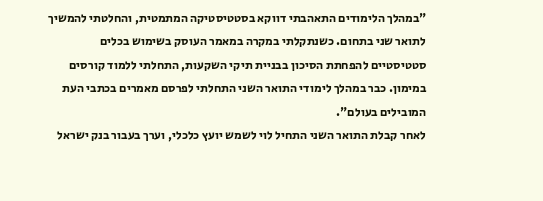"במהלך הלימודים התאהבתי דווקא בסטטיסטיקה המתמטית, והחלטתי להמשיך לתואר שני בתחום. כשנתקלתי במקרה במאמר העוסק בשימוש בכלים סטטיסטיים להפחתת הסיכון בבניית תיקי השקעות, התחלתי ללמוד קורסים במימון. כבר במהלך לימודי התואר השני התחלתי לפרסם מאמרים בכתבי העת המובילים בעולם".
לאחר קבלת התואר השני התחיל לוי לשמש יועץ כלכלי, וערך בעבור בנק ישראל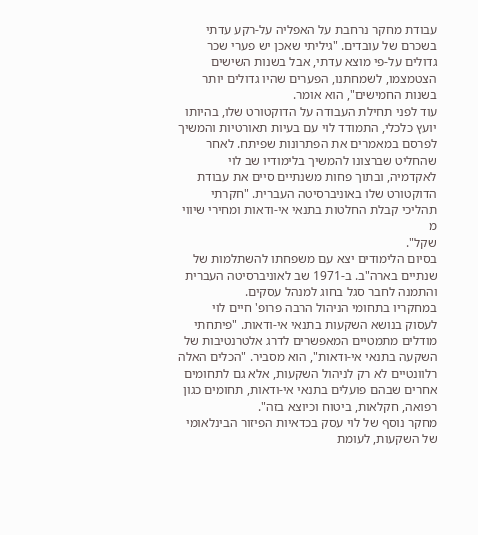עבודת מחקר נרחבת על האפליה על-רקע עדתי בשכרם של עובדים. "גיליתי שאכן יש פערי שכר גדולים על-פי מוצא עדתי, אבל בשנות השישים הצטמצמו, לשמחתנו, הפערים שהיו גדולים יותר בשנות החמישים", הוא אומר.
עוד לפני תחילת העבודה על הדוקטורט שלו, בהיותו יועץ כלכלי, התמודד לוי עם בעיות תאורטיות והמשיך לפרסם במאמרים את הפתרונות שפיתח. לאחר שהחליט שברצונו להמשיך בלימודיו שב לוי לאקדמיה, ובתוך פחות משנתיים סיים את עבודת הדוקטורט שלו באוניברסיטה העברית. "חקרתי תהליכי קבלת החלטות בתנאי אי-ודאות ומחירי שיווי מ
שקל".
בסיום הלימודים יצא עם משפחתו להשתלמות של שנתיים בארה"ב. ב-1971 שב לאוניברסיטה העברית והתמנה לחבר סגל בחוג למנהל עסקים.
במחקריו בתחומי הניהול הרבה פרופ' חיים לוי לעסוק בנושא השקעות בתנאי אי-ודאות. "פיתחתי מודלים מתמטיים המאפשרים לדרג אלטרנטיבות של השקעה בתנאי אי-ודאות", הוא מסביר. "הכלים האלה רלוונטיים לא רק לניהול השקעות, אלא גם לתחומים אחרים שבהם פועלים בתנאי אי-ודאות, תחומים כגון רפואה, חקלאות, ביטוח וכיוצא בזה".
מחקר נוסף של לוי עסק בכדאיות הפיזור הבינלאומי של השקעות, לעומת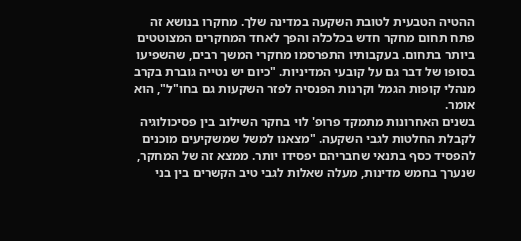ההטיה הטבעית לטובת השקעה במדינה שלך. מחקרו בנושא זה פתח תחום מחקר חדש בכלכלה והפך לאחד המחקרים המצוטטים ביותר בתחום. בעקבותיו התפרסמו מחקרי המשך רבים, שהשפיעו בסופו של דבר גם על קובעי המדיניות. "כיום יש נטייה גוברת בקרב מנהלי קופות הגמל וקרנות הפנסיה לפזר השקעות גם בחו"ל", הוא אומר.
בשנים האחרונות מתמקד פרופ' לוי בחקר השילוב בין פסיכולוגיה לקבלת החלטות לגבי השקעה. "מצאנו למשל שמשקיעים מוכנים להפסיד כסף בתנאי שחבריהם יפסידו יותר. ממצא זה של המחקר, שנערך בחמש מדינות, מעלה שאלות לגבי טיב הקשרים בין בני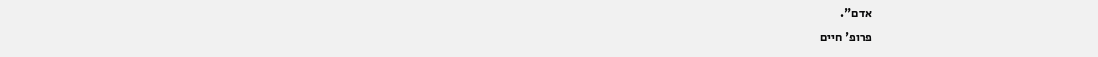אדם".
פרופ' חיים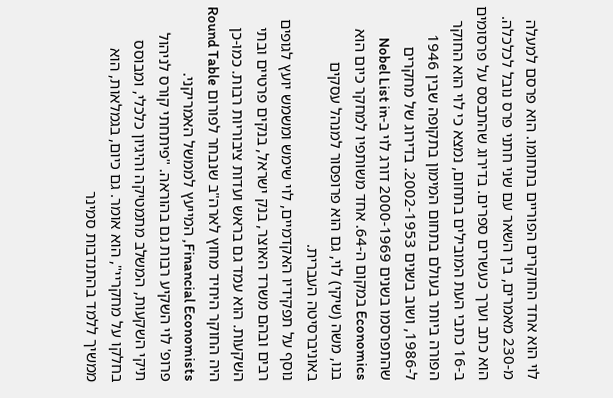לוי הוא אחד החוקרים הפוריים בתחומו. הוא פרסם למעלה מ-230 מאמרים, בין השאר עם שני חתני פרס נובל לכלכלה. הוא כתב וערך כעשרים ספרים. בדירוג שהתבסס על פרסומים ב-16 כתבי העת המובילים בתחום, נמצא כי לוי הוא החוקר הפורה ביותר בעולם בתחום המימון בתקופה שבין 1946 ל-1986, ושוב בשנים 2002-1953. בדירוג של מחקרים שהתפרסמו בשנים 2000-1969 דורג לוי ב-Nobel List in Economics במקום ה-64. אחד משותפיו למחקר כיום הוא בנו, משה (שיקי) לוי, גם הוא פרופסור למנהל עסקים באוניברסיטה העברית.
נוסף על תפקידיו האקדמיים, לוי שימש ומשמש יועץ לגופים רבים ובהם משרד האוצר, בנק ישראל, בנקים פרטיים ובתי השקעות. הוא עמד גם בראש ועדות ציבוריות רבות. כמו-כן היה החוקר היחיד מחוץ לארה"ב שנבחר לפורום Round Table Financial Economists, המייעץ לממשל האמריקני.
פרופ' לוי השקיע רבות גם בהוראה. "פיתחתי קורס לניהול תיקי השקעות, המשלב מתמטיקה והיגיון כלכלי, ומבוסס בחלקו על מחקריי", הוא אומר. גם כיום, בגמלאות, הוא ממשיך ללמד בהתנדבות סמינר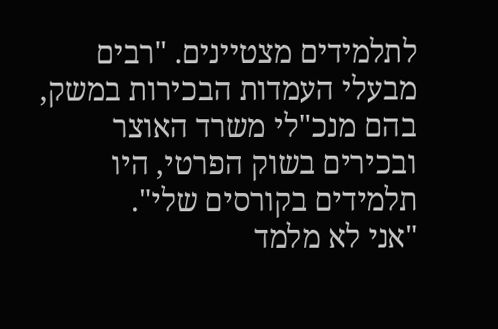לתלמידים מצטיינים. "רבים מבעלי העמדות הבכירות במשק, בהם מנכ"לי משרד האוצר ובכירים בשוק הפרטי, היו תלמידים בקורסים שלי".
"אני לא מלמד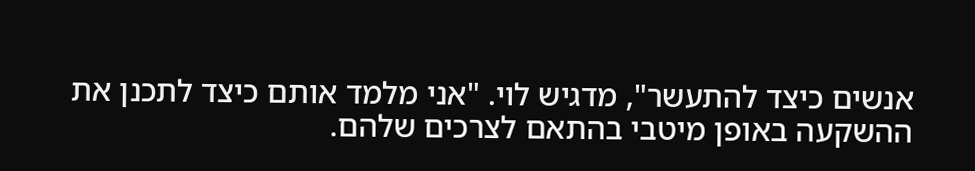אנשים כיצד להתעשר", מדגיש לוי. "אני מלמד אותם כיצד לתכנן את ההשקעה באופן מיטבי בהתאם לצרכים שלהם.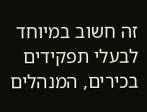זה חשוב במיוחד לבעלי תפקידים בכירים, המנהלים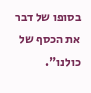בסופו של דבר את הכסף של כולנו".